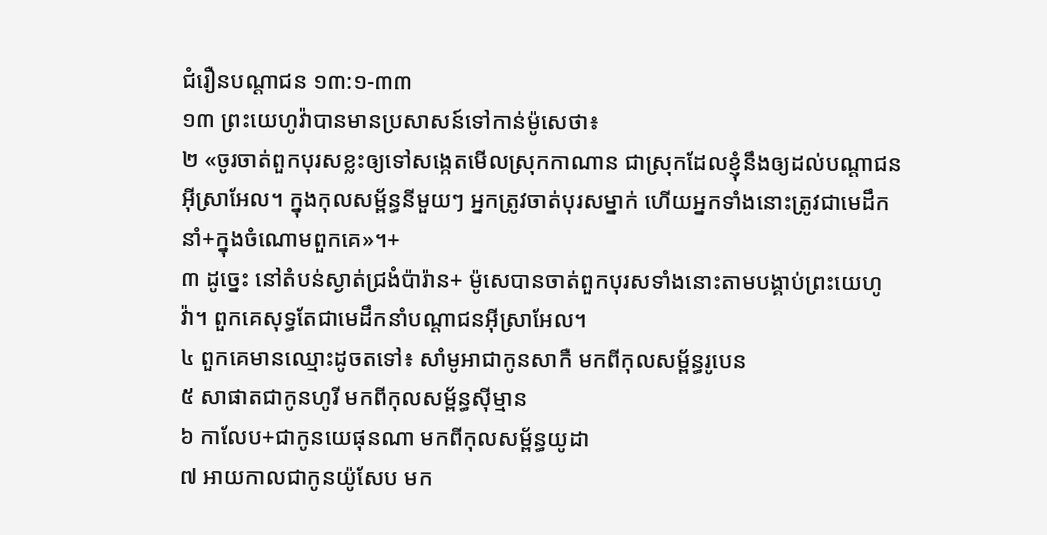ជំរឿនបណ្ដាជន ១៣:១-៣៣
១៣ ព្រះយេហូវ៉ាបានមានប្រសាសន៍ទៅកាន់ម៉ូសេថា៖
២ «ចូរចាត់ពួកបុរសខ្លះឲ្យទៅសង្កេតមើលស្រុកកាណាន ជាស្រុកដែលខ្ញុំនឹងឲ្យដល់បណ្ដាជនអ៊ីស្រាអែល។ ក្នុងកុលសម្ព័ន្ធនីមួយៗ អ្នកត្រូវចាត់បុរសម្នាក់ ហើយអ្នកទាំងនោះត្រូវជាមេដឹកនាំ+ក្នុងចំណោមពួកគេ»។+
៣ ដូច្នេះ នៅតំបន់ស្ងាត់ជ្រងំប៉ារ៉ាន+ ម៉ូសេបានចាត់ពួកបុរសទាំងនោះតាមបង្គាប់ព្រះយេហូវ៉ា។ ពួកគេសុទ្ធតែជាមេដឹកនាំបណ្ដាជនអ៊ីស្រាអែល។
៤ ពួកគេមានឈ្មោះដូចតទៅ៖ សាំមូអាជាកូនសាកឺ មកពីកុលសម្ព័ន្ធរូបេន
៥ សាផាតជាកូនហូរី មកពីកុលសម្ព័ន្ធស៊ីម្មាន
៦ កាលែប+ជាកូនយេផុនណា មកពីកុលសម្ព័ន្ធយូដា
៧ អាយកាលជាកូនយ៉ូសែប មក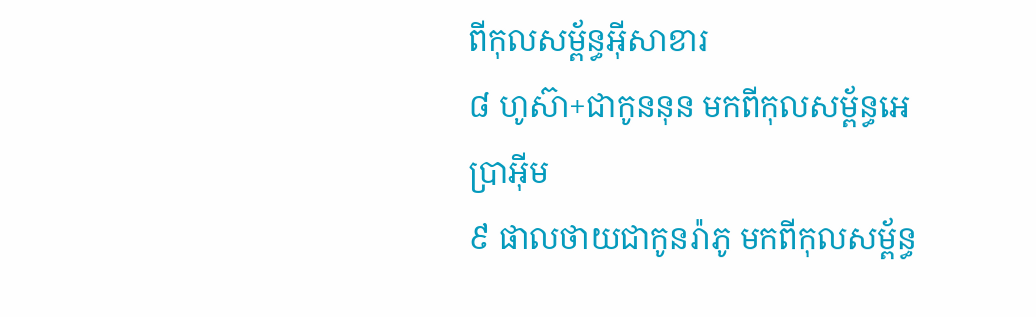ពីកុលសម្ព័ន្ធអ៊ីសាខារ
៨ ហូស៊ា+ជាកូននុន មកពីកុលសម្ព័ន្ធអេប្រាអ៊ីម
៩ ផាលថាយជាកូនរ៉ាភូ មកពីកុលសម្ព័ន្ធ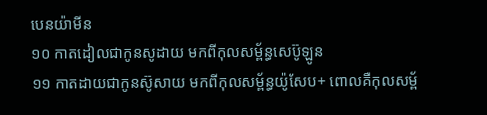បេនយ៉ាមីន
១០ កាតដៀលជាកូនសូដាយ មកពីកុលសម្ព័ន្ធសេប៊ូឡូន
១១ កាតដាយជាកូនស៊ូសាយ មកពីកុលសម្ព័ន្ធយ៉ូសែប+ ពោលគឺកុលសម្ព័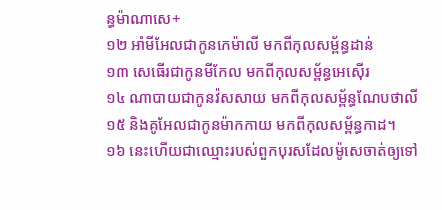ន្ធម៉ាណាសេ+
១២ អាំមីអែលជាកូនកេម៉ាលី មកពីកុលសម្ព័ន្ធដាន់
១៣ សេធើរជាកូនមីកែល មកពីកុលសម្ព័ន្ធអេស៊ើរ
១៤ ណាបាយជាកូនវ៉សសាយ មកពីកុលសម្ព័ន្ធណែបថាលី
១៥ និងគូអែលជាកូនម៉ាកកាយ មកពីកុលសម្ព័ន្ធកាដ។
១៦ នេះហើយជាឈ្មោះរបស់ពួកបុរសដែលម៉ូសេចាត់ឲ្យទៅ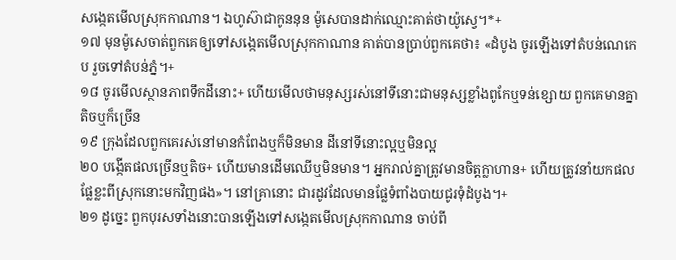សង្កេតមើលស្រុកកាណាន។ ឯហូស៊ាជាកូននុន ម៉ូសេបានដាក់ឈ្មោះគាត់ថាយ៉ូស្វេ។*+
១៧ មុនម៉ូសេចាត់ពួកគេឲ្យទៅសង្កេតមើលស្រុកកាណាន គាត់បានប្រាប់ពួកគេថា៖ «ដំបូង ចូរឡើងទៅតំបន់ណេកេប រួចទៅតំបន់ភ្នំ។+
១៨ ចូរមើលស្ថានភាពទឹកដីនោះ+ ហើយមើលថាមនុស្សរស់នៅទីនោះជាមនុស្សខ្លាំងពូកែឬទន់ខ្សោយ ពួកគេមានគ្នាតិចឬក៏ច្រើន
១៩ ក្រុងដែលពួកគេរស់នៅមានកំពែងឬក៏មិនមាន ដីនៅទីនោះល្អឬមិនល្អ
២០ បង្កើតផលច្រើនឬតិច+ ហើយមានដើមឈើឬមិនមាន។ អ្នករាល់គ្នាត្រូវមានចិត្តក្លាហាន+ ហើយត្រូវនាំយកផលផ្លែខ្លះពីស្រុកនោះមកវិញផង»។ នៅគ្រានោះ ជារដូវដែលមានផ្លែទំពាំងបាយជូរទុំដំបូង។+
២១ ដូច្នេះ ពួកបុរសទាំងនោះបានឡើងទៅសង្កេតមើលស្រុកកាណាន ចាប់ពី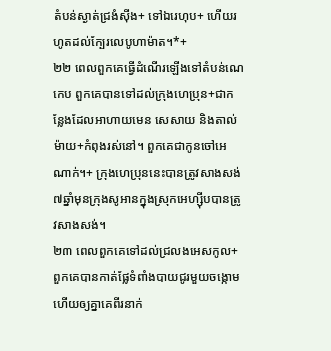តំបន់ស្ងាត់ជ្រងំស៊ីង+ ទៅឯរេហុប+ ហើយរហូតដល់ក្បែរលេបូហាម៉ាត។*+
២២ ពេលពួកគេធ្វើដំណើរឡើងទៅតំបន់ណេកេប ពួកគេបានទៅដល់ក្រុងហេប្រុន+ជាកន្លែងដែលអាហាយមេន សេសាយ និងតាល់ម៉ាយ+កំពុងរស់នៅ។ ពួកគេជាកូនចៅអេណាក់។+ ក្រុងហេប្រុននេះបានត្រូវសាងសង់៧ឆ្នាំមុនក្រុងសូអានក្នុងស្រុកអេហ្ស៊ីបបានត្រូវសាងសង់។
២៣ ពេលពួកគេទៅដល់ជ្រលងអេសកូល+ ពួកគេបានកាត់ផ្លែទំពាំងបាយជូរមួយចង្កោម ហើយឲ្យគ្នាគេពីរនាក់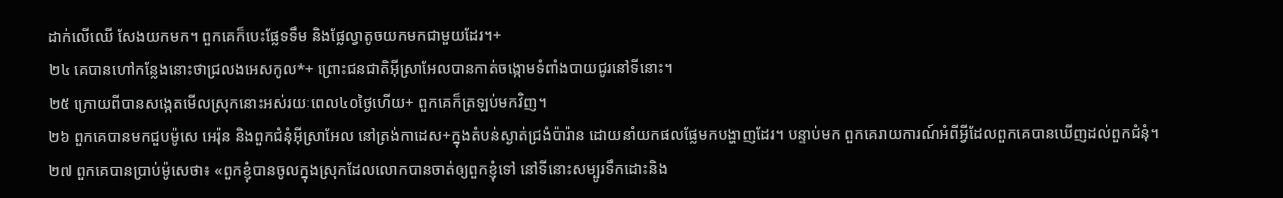ដាក់លើឈើ សែងយកមក។ ពួកគេក៏បេះផ្លែទទឹម និងផ្លែល្វាតូចយកមកជាមួយដែរ។+
២៤ គេបានហៅកន្លែងនោះថាជ្រលងអេសកូល*+ ព្រោះជនជាតិអ៊ីស្រាអែលបានកាត់ចង្កោមទំពាំងបាយជូរនៅទីនោះ។
២៥ ក្រោយពីបានសង្កេតមើលស្រុកនោះអស់រយៈពេល៤០ថ្ងៃហើយ+ ពួកគេក៏ត្រឡប់មកវិញ។
២៦ ពួកគេបានមកជួបម៉ូសេ អេរ៉ុន និងពួកជំនុំអ៊ីស្រាអែល នៅត្រង់កាដេស+ក្នុងតំបន់ស្ងាត់ជ្រងំប៉ារ៉ាន ដោយនាំយកផលផ្លែមកបង្ហាញដែរ។ បន្ទាប់មក ពួកគេរាយការណ៍អំពីអ្វីដែលពួកគេបានឃើញដល់ពួកជំនុំ។
២៧ ពួកគេបានប្រាប់ម៉ូសេថា៖ «ពួកខ្ញុំបានចូលក្នុងស្រុកដែលលោកបានចាត់ឲ្យពួកខ្ញុំទៅ នៅទីនោះសម្បូរទឹកដោះនិង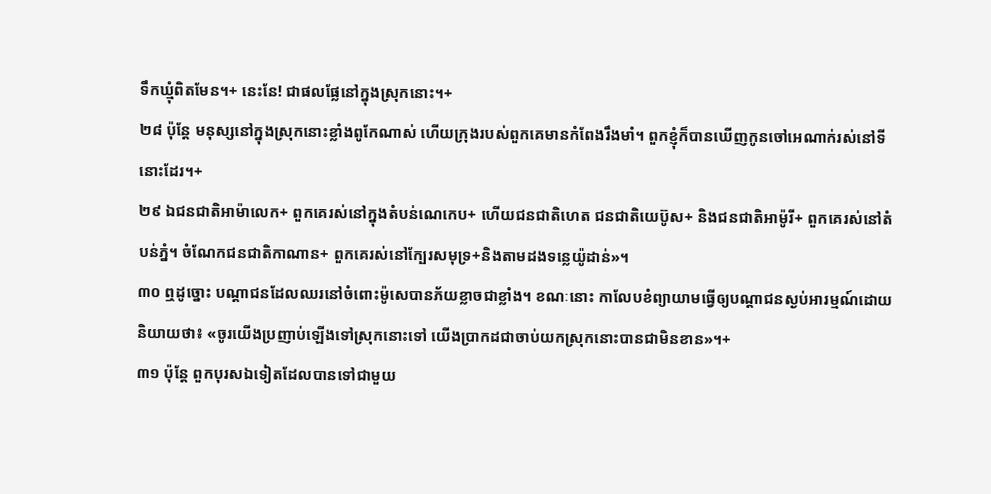ទឹកឃ្មុំពិតមែន។+ នេះនែ! ជាផលផ្លែនៅក្នុងស្រុកនោះ។+
២៨ ប៉ុន្តែ មនុស្សនៅក្នុងស្រុកនោះខ្លាំងពូកែណាស់ ហើយក្រុងរបស់ពួកគេមានកំពែងរឹងមាំ។ ពួកខ្ញុំក៏បានឃើញកូនចៅអេណាក់រស់នៅទីនោះដែរ។+
២៩ ឯជនជាតិអាម៉ាលេក+ ពួកគេរស់នៅក្នុងតំបន់ណេកេប+ ហើយជនជាតិហេត ជនជាតិយេប៊ូស+ និងជនជាតិអាម៉ូរី+ ពួកគេរស់នៅតំបន់ភ្នំ។ ចំណែកជនជាតិកាណាន+ ពួកគេរស់នៅក្បែរសមុទ្រ+និងតាមដងទន្លេយ៉ូដាន់»។
៣០ ឮដូច្នោះ បណ្ដាជនដែលឈរនៅចំពោះម៉ូសេបានភ័យខ្លាចជាខ្លាំង។ ខណៈនោះ កាលែបខំព្យាយាមធ្វើឲ្យបណ្ដាជនស្ងប់អារម្មណ៍ដោយនិយាយថា៖ «ចូរយើងប្រញាប់ឡើងទៅស្រុកនោះទៅ យើងប្រាកដជាចាប់យកស្រុកនោះបានជាមិនខាន»។+
៣១ ប៉ុន្តែ ពួកបុរសឯទៀតដែលបានទៅជាមួយ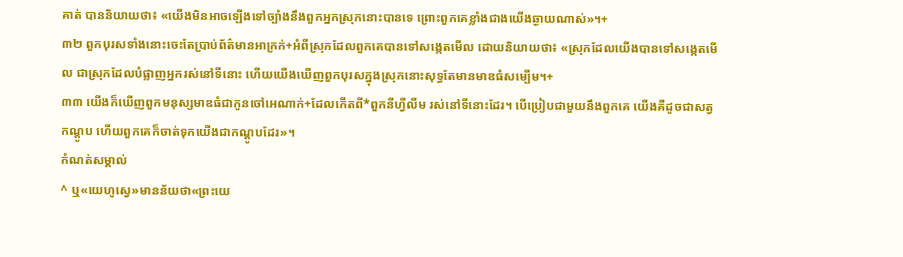គាត់ បាននិយាយថា៖ «យើងមិនអាចឡើងទៅច្បាំងនឹងពួកអ្នកស្រុកនោះបានទេ ព្រោះពួកគេខ្លាំងជាងយើងឆ្ងាយណាស់»។+
៣២ ពួកបុរសទាំងនោះចេះតែប្រាប់ព័ត៌មានអាក្រក់+អំពីស្រុកដែលពួកគេបានទៅសង្កេតមើល ដោយនិយាយថា៖ «ស្រុកដែលយើងបានទៅសង្កេតមើល ជាស្រុកដែលបំផ្លាញអ្នករស់នៅទីនោះ ហើយយើងឃើញពួកបុរសក្នុងស្រុកនោះសុទ្ធតែមានមាឌធំសម្បើម។+
៣៣ យើងក៏ឃើញពួកមនុស្សមាឌធំជាកូនចៅអេណាក់+ដែលកើតពី*ពួកនីហ្វីលីម រស់នៅទីនោះដែរ។ បើប្រៀបជាមួយនឹងពួកគេ យើងគឺដូចជាសត្វកណ្ដូប ហើយពួកគេក៏ចាត់ទុកយើងជាកណ្ដូបដែរ»។
កំណត់សម្គាល់
^ ឬ«យេហូស្វេ»មានន័យថា«ព្រះយេ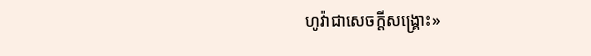ហូវ៉ាជាសេចក្ដីសង្គ្រោះ»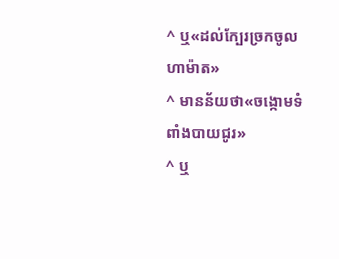^ ឬ«ដល់ក្បែរច្រកចូលហាម៉ាត»
^ មានន័យថា«ចង្កោមទំពាំងបាយជូរ»
^ ឬ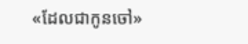«ដែលជាកូនចៅ»